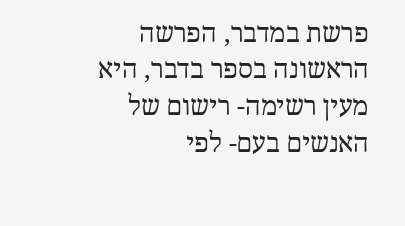פרשת במדבר, הפרשה הראשונה בספר בדבר, היא מעין רשימה- רישום של האנשים בעם- לפי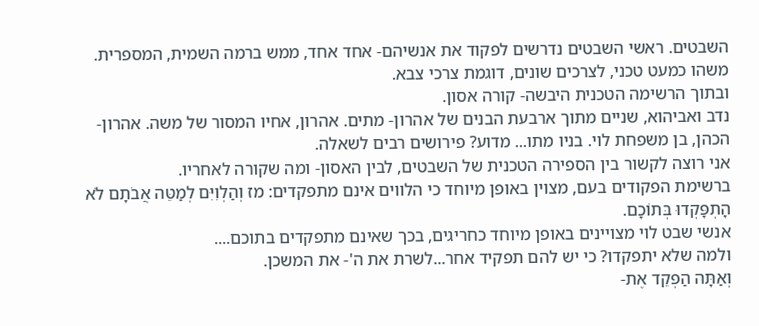השבטים. ראשי השבטים נדרשים לפקוד את אנשיהם- אחד אחד, ממש ברמה השמית, המספרית. משהו כמעט טכני, לצרכים שונים, דוגמת צרכי צבא.
ובתוך הרשימה הטכנית היבשה- קורה אסון.
נדב ואביהוא, שניים מתוך ארבעת הבנים של אהרון- מתים. אהרון, אחיו המסור של משה. אהרון- הכהן, בן משפחת לוי. בניו מתו... מדוע? פירושים רבים לשאלה.
אני רוצה לקשור בין הספירה הטכנית של השבטים, לבין האסון- ומה שקורה לאחריו.
ברשימת הפקודים בעם, מצוין באופן מיוחד כי הלווים אינם מתפקדים: מז וְהַלְוִיִּם לְמַטֵּה אֲבֹתָם לֹא הָתְפָּקְדוּ בְּתוֹכָם.
אנשי שבט לוי מצויינים באופן מיוחד כחריגים, בכך שאינם מתפקדים בתוכם....
ולמה שלא יתפקדו? כי יש להם תפקיד אחר...לשרת את ה'- את המשכן.
וְאַתָּה הַפְקֵד אֶת-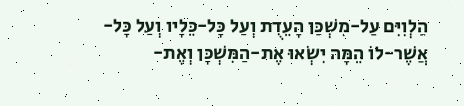הַלְוִיִּם עַל-מִשְׁכַּן הָעֵדֻת וְעַל כָּל-כֵּלָיו וְעַל כָּל-אֲשֶׁר-לוֹ הֵמָּה יִשְׂאוּ אֶת-הַמִּשְׁכָּן וְאֶת-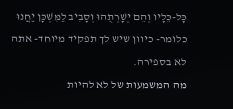כָּל-כֵּלָיו וְהֵם יְשָׁרְתֻהוּ וְסָבִיב לַמִּשְׁכָּן יַחֲנוּ
כלומר- כיוון שיש לך תפקיד מיוחד- אתה לא בספירה.
מה המשמעות של לא להיות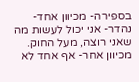בספירה- מכיוון אחד- נהדר- אני יכול לעשות מה שאני רוצה, מעל החוק. מכיוון אחר- אף אחד לא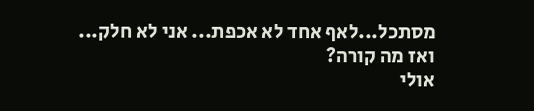מסתכל...לאף אחד לא אכפת... אני לא חלק...
ואז מה קורה?
אולי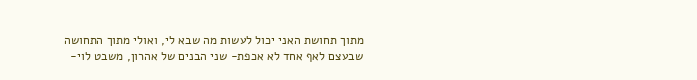מתוך תחושת האני יכול לעשות מה שבא לי, ואולי מתוך התחושה שבעצם לאף אחד לא אכפת- שני הבנים של אהרון, משבט לוי-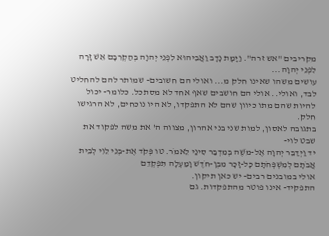מקריבים "אש זרה". וַיָּמָת נָדָב וַאֲבִיהוּא לִפְנֵי יְהוָה בְּהַקְרִבָם אֵשׁ זָרָה לִפְנֵי יְהוָה...
עושים משהו שאינו חלק מ... ואולי הם חשובים- שמותר להם להחליט לבד, ואולי.. אולי הם חושבים שאף אחד לא מסתכל. כלומר- יכול להיות שהם מתו כיוון שהם לא התפקדו, לא היו נוכחים, לא הרגישו חלק.
בתגובה לאסון, למות שני בני אהרון, מצווה ה' את משה לפקוד את שבט לוי-
יד וַיְדַבֵּר יְהוָה אֶל-מֹשֶׁה בְּמִדְבַּר סִינַי לֵאמֹר. טו פְּקֹד אֶת-בְּנֵי לֵוִי לְבֵית אֲבֹתָם לְמִשְׁפְּחֹתָם כָּל-זָכָר מִבֶּן-חֹדֶשׁ וָמַעְלָה תִּפְקְדֵם
אולי במובנים רבים- יש כאן תיקון.
התפקיד- אינו פוטר מהתפקדות. גם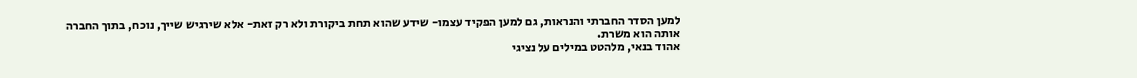למען הסדר החברתי והנראות, גם למען הפקיד עצמו- שידע שהוא תחת ביקורת ולא רק זאת- אלא שירגיש שייך, נוכח, בתוך החברה אותה הוא משרת.
אהוד בנאי, מלהטט במילים על נציגי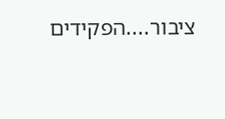ציבור....הפקידים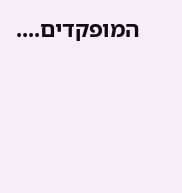המופקדים....